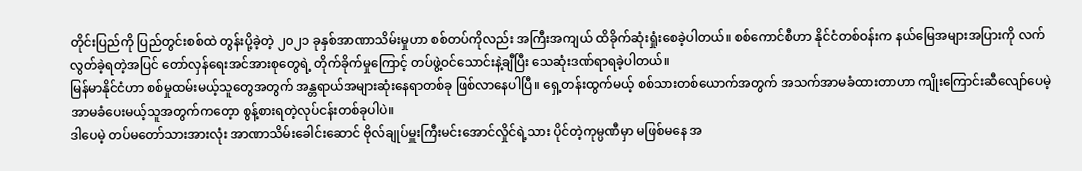တိုင်းပြည်ကို ပြည်တွင်းစစ်ထဲ တွန်းပို့ခဲ့တဲ့ ၂၀၂၁ ခုနှစ်အာဏာသိမ်းမှုဟာ စစ်တပ်ကိုလည်း အကြီးအကျယ် ထိခိုက်ဆုံးရှုံးစေခဲ့ပါတယ်။ စစ်ကောင်စီဟာ နိုင်ငံတစ်ဝန်းက နယ်မြေအများအပြားကို လက်လွတ်ခဲ့ရတဲ့အပြင် တော်လှန်ရေးအင်အားစုတွေရဲ့ တိုက်ခိုက်မှုကြောင့် တပ်ဖွဲ့ဝင်သောင်းနဲ့ချီပြီး သေဆုံးဒဏ်ရာရခဲ့ပါတယ်။
မြန်မာနိုင်ငံဟာ စစ်မှုထမ်းမယ့်သူတွေအတွက် အန္တရာယ်အများဆုံးနေရာတစ်ခု ဖြစ်လာနေပါပြီ။ ရှေ့တန်းထွက်မယ့် စစ်သားတစ်ယောက်အတွက် အသက်အာမခံထားတာဟာ ကျိုးကြောင်းဆီလျော်ပေမဲ့ အာမခံပေးမယ့်သူအတွက်ကတေ့ာ စွန့်စားရတဲ့လုပ်ငန်းတစ်ခုပါပဲ။
ဒါပေမဲ့ တပ်မတော်သားအားလုံး အာဏာသိမ်းခေါင်းဆောင် ဗိုလ်ချုပ်မှူးကြီးမင်းအောင်လှိုင်ရဲ့သား ပိုင်တဲ့ကုမ္ပဏီမှာ မဖြစ်မနေ အ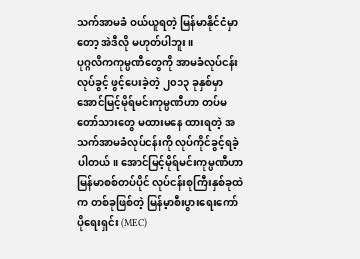သက်အာမခံ ဝယ်ယူရတဲ့ မြန်မာနိုင်ငံမှာတော့ အဲဒီလို မဟုတ်ပါဘူး။
ပုဂ္ဂလိကကုမ္ပဏီတွေကို အာမခံလုပ်ငန်းလုပ်ခွင့် ဖွင့်ပေးခဲ့တဲ့ ၂၀၁၃ ခုနှစ်မှာ အောင်မြင့်မိုရ်မင်းကုမ္ပဏီဟာ တပ်မတော်သားတွေ မထားမနေ ထားရတဲ့ အသက်အာမခံလုပ်ငန်းကို လုပ်ကိုင်ခွင့်ရခဲ့ပါတယ်။ အောင်မြင့်မိုရ်မင်းကုမ္ပဏီဟာ မြန်မာစစ်တပ်ပိုင် လုပ်ငန်းစုကြီးနှစ်ခုထဲက တစ်ခုဖြစ်တဲ့ မြန်မ့ာစီးပွားရေးကော်ပိုရေးရှင်း (MEC)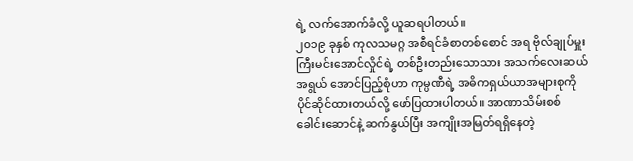ရဲ့ လက်အောက်ခံလို့ ယူဆရပါတယ်။
၂၀၁၉ ခုနှစ် ကုလသမဂ္ဂ အစီရင်ခံစာတစ်စောင် အရ ဗိုလ်ချုပ်မှူးကြီးမင်းအောင်လှိုင်ရဲ့ တစ်ဦးတည်းသောသား အသက်လေးဆယ်အရွယ် အောင်ပြည့်စုံဟာ ကုမ္ပဏီရဲ့ အဓိကရှယ်ယာအများစုကို ပိုင်ဆိုင်ထားတယ်လို့ ဖော်ပြထားပါတယ်။ အာဏာသိမ်းစစ်ခေါင်းဆောင်နဲ့ ဆက်နွယ်ပြီး အကျိုးအမြတ်ရရှိနေတဲ့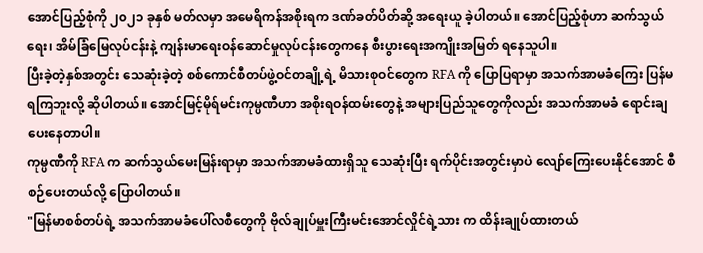အောင်ပြည့်စုံကို ၂၀၂၁ ခုနှစ် မတ်လမှာ အမေရိကန်အစိုးရက ဒဏ်ခတ်ပိတ်ဆို့ အရေးယူ ခဲ့ပါတယ်။ အောင်ပြည့်စုံဟာ ဆက်သွယ်ရေး၊ အိမ်ခြံမြေလုပ်ငန်းနဲ့ ကျန်းမာရေးဝန်ဆောင်မှုလုပ်ငန်းတွေကနေ စီးပွားရေးအကျိုးအမြတ် ရနေသူပါ။
ပြီးခဲ့တဲ့နှစ်အတွင်း သေဆုံးခဲ့တဲ့ စစ်ကောင်စီတပ်ဖွဲ့ဝင်တချို့ရဲ့ မိသားစုဝင်တွေက RFA ကို ပြောပြရာမှာ အသက်အာမခံကြေး ပြန်မရကြဘူးလို့ ဆိုပါတယ်။ အောင်မြင့်မိုရ်မင်းကုမ္ပဏီဟာ အစိုးရဝန်ထမ်းတွေနဲ့ အများပြည်သူတွေကိုလည်း အသက်အာမခံ ရောင်းချပေးနေတာပါ။
ကုမ္ပဏီကို RFA က ဆက်သွယ်မေးမြန်းရာမှာ အသက်အာမခံထားရှိသူ သေဆုံးပြီး ရက်ပိုင်းအတွင်းမှာပဲ လျော်ကြေးပေးနိုင်အောင် စီစဉ်ပေးတယ်လို့ ပြောပါတယ်။
"မြန်မာစစ်တပ်ရဲ့ အသက်အာမခံပေါ်လစီတွေကို ဗိုလ်ချုပ်မှူးကြီးမင်းအောင်လှိုင်ရဲ့သား က ထိန်းချုပ်ထားတယ်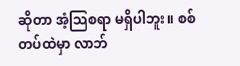ဆိုတာ အံ့သြစရာ မရှိပါဘူး။ စစ်တပ်ထဲမှာ လာဘ်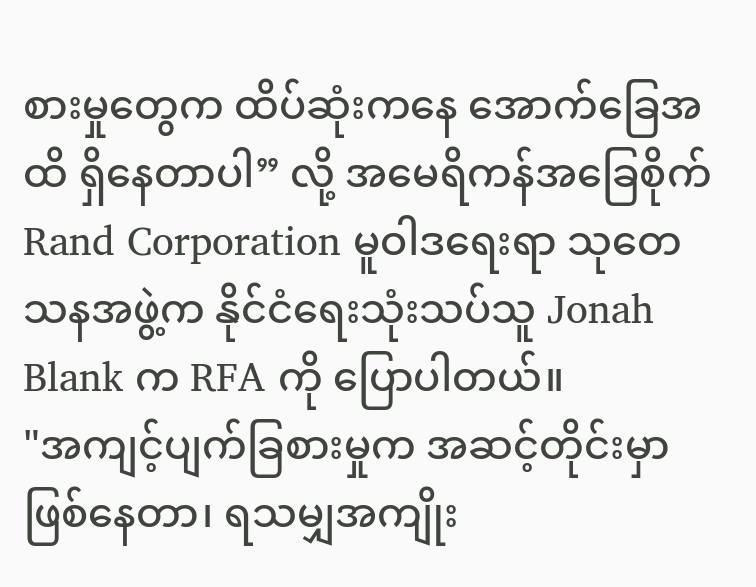စားမှုတွေက ထိပ်ဆုံးကနေ အောက်ခြေအထိ ရှိနေတာပါ” လို့ အမေရိကန်အခြေစိုက် Rand Corporation မူဝါဒရေးရာ သုတေသနအဖွဲ့က နိုင်ငံရေးသုံးသပ်သူ Jonah Blank က RFA ကို ပြောပါတယ်။
"အကျင့်ပျက်ခြစားမှုက အဆင့်တိုင်းမှာ ဖြစ်နေတာ၊ ရသမျှအကျိုး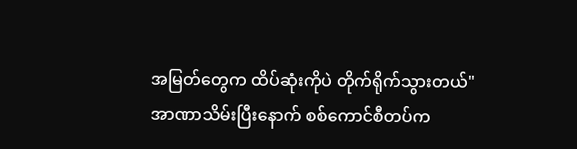အမြတ်တွေက ထိပ်ဆုံးကိုပဲ တိုက်ရိုက်သွားတယ်"
အာဏာသိမ်းပြီးနောက် စစ်ကောင်စီတပ်က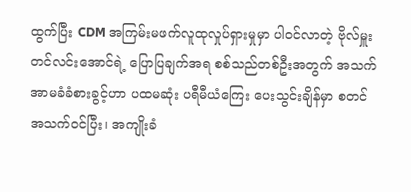ထွက်ပြီး CDM အကြမ်းမဖက်လူထုလှုပ်ရှားမှုမှာ ပါဝင်လာတဲ့ ဗိုလ်မှူးတင်လင်းအောင်ရဲ့ ပြောပြချက်အရ စစ်သည်တစ်ဦးအတွက် အသက်အာမခံခံစားခွင့်ဟာ ပထမဆုံး ပရီမီယံကြေး ပေးသွင်းချိန်မှာ စတင် အသက်ဝင်ပြီး၊ အကျိုးခံ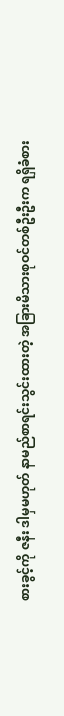စားခွင့်ကို ဇနီး ဒါမှမဟုတ် နာမည်စာရင်းသွင်းထားတဲ့ အခြားမိသားစုဝင်တစ်ဦးဦးက ရရှိခံစား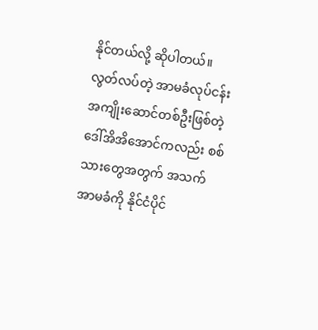နိုင်တယ်လို့ ဆိုပါတယ်။
လွတ်လပ်တဲ့ အာမခံလုပ်ငန်း အကျိုးဆောင်တစ်ဦးဖြစ်တဲ့ ဒေါ်အိအိအောင်ကလည်း စစ်သားတွေအတွက် အသက်အာမခံကို နိုင်ငံပိုင်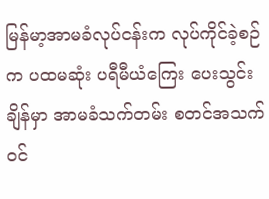မြန်မာ့အာမခံလုပ်ငန်းက လုပ်ကိုင်ခဲ့စဉ်က ပထမဆုံး ပရီမီယံကြေး ပေးသွင်းချိန်မှာ အာမခံသက်တမ်း စတင်အသက်ဝင်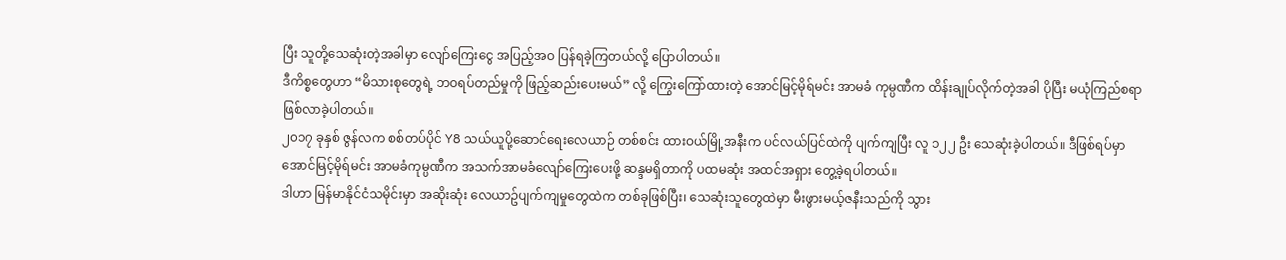ပြီး သူတို့သေဆုံးတဲ့အခါမှာ လျော်ကြေးငွေ အပြည့်အဝ ပြန်ရခဲ့ကြတယ်လို့ ပြောပါတယ်။
ဒီကိစ္စတွေဟာ “မိသားစုတွေရဲ့ ဘဝရပ်တည်မှုကို ဖြည့်ဆည်းပေးမယ်” လို့ ကြွေးကြော်ထားတဲ့ အောင်မြင့်မိုရ်မင်း အာမခံ ကုမ္ပဏီက ထိန်းချုပ်လိုက်တဲ့အခါ ပိုပြီး မယုံကြည်စရာ ဖြစ်လာခဲ့ပါတယ်။
၂၀၁၇ ခုနှစ် ဇွန်လက စစ်တပ်ပိုင် Y8 သယ်ယူပို့ဆောင်ရေးလေယာဉ် တစ်စင်း ထားဝယ်မြို့အနီးက ပင်လယ်ပြင်ထဲကို ပျက်ကျပြီး လူ ၁၂၂ ဦး သေဆုံးခဲ့ပါတယ်။ ဒီဖြစ်ရပ်မှာ အောင်မြင့်မိုရ်မင်း အာမခံကုမ္ပဏီက အသက်အာမခံလျော်ကြေးပေးဖို့ ဆန္ဒမရှိတာကို ပထမဆုံး အထင်အရှား တွေ့ခဲ့ရပါတယ်။
ဒါဟာ မြန်မာနိုင်ငံသမိုင်းမှာ အဆိုးဆုံး လေယာဥ်ပျက်ကျမှုတွေထဲက တစ်ခုဖြစ်ပြီး၊ သေဆုံးသူတွေထဲမှာ မီးဖွားမယ့်ဇနီးသည်ကို သွား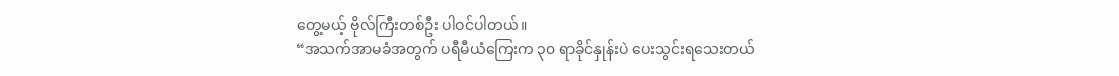တွေ့မယ့် ဗိုလ်ကြီးတစ်ဦး ပါဝင်ပါတယ်။
“အသက်အာမခံအတွက် ပရီမီယံကြေးက ၃၀ ရာခိုင်နှုန်းပဲ ပေးသွင်းရသေးတယ်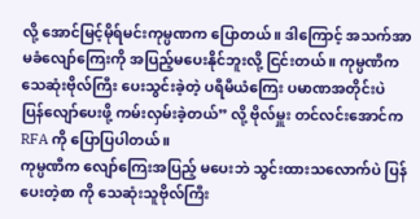လို့ အောင်မြင့်မိုရ်မင်းကုမ္ပဏက ပြောတယ်။ ဒါကြောင့် အသက်အာမခံလျော်ကြေးကို အပြည့်မပေးနိုင်ဘူးလို့ ငြင်းတယ်။ ကုမ္ပဏီက သေဆုံးဗိုလ်ကြီး ပေးသွင်းခဲ့တဲ့ ပရီမီယံကြေး ပမာဏအတိုင်းပဲ ပြန်လျော်ပေးဖို့ ကမ်းလှမ်းခဲ့တယ်” လို့ ဗိုလ်မှူး တင်လင်းအောင်က RFA ကို ပြောပြပါတယ်။
ကုမ္ပဏီက လျော်ကြေးအပြည့် မပေးဘဲ သွင်းထားသလောက်ပဲ ပြန်ပေးတဲ့စာ ကို သေဆုံးသူဗိုလ်ကြီး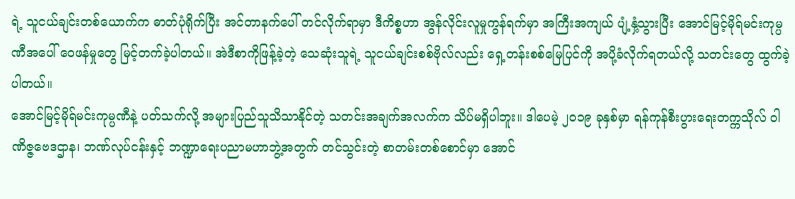ရဲ့ သူငယ်ချင်းတစ်ယောက်က ဓာတ်ပုံရိုက်ပြီး အင်တာနက်ပေါ် တင်လိုက်ရာမှာ ဒီကိစ္စဟာ အွန်လိုင်းလူမှုကွန်ရက်မှာ အကြီးအကျယ် ပျံ့နှံ့သွားပြီး အောင်မြင့်မိုရ်မင်းကုမ္ပဏီအပေါ် ဝေဖန်မှုတွေ မြင့်တက်ခဲ့ပါတယ်။ အဲဒီစာကိုဖြန့်ခဲ့တဲ့ သေဆုံးသူရဲ့ သူငယ်ချင်းစစ်ဗိုလ်လည်း ရှေ့တန်းစစ်မြေပြင်ကို အပို့ခံလိုက်ရတယ်လို့ သတင်းတွေ ထွက်ခဲ့ပါတယ်။
အောင်မြင့်မိုရ်မင်းကုမ္ပဏီနဲ့ ပတ်သက်လို့ အများပြည်သူသိသာနိုင်တဲ့ သတင်းအချက်အလက်က သိပ်မရှိပါဘူး။ ဒါပေမဲ့ ၂၀၁၉ ခုနှစ်မှာ ရန်ကုန်စီးပွားရေးတက္ကသိုလ် ဝါဏိဇ္ဇဗေဒဌာန၊ ဘဏ်လုပ်ငန်းနှင့် ဘဏ္ဍာရေးပညာမဟာဘွဲ့အတွက် တင်သွင်းတဲ့ စာတမ်းတစ်စောင်မှာ အောင်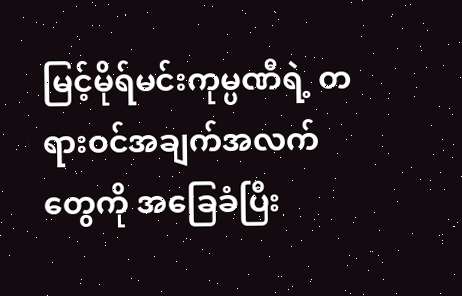မြင့်မိုရ်မင်းကုမ္ပဏီရဲ့ တရားဝင်အချက်အလက်တွေကို အခြေခံပြီး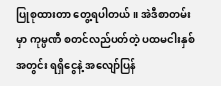ပြုစုထားတာ တွေ့ရပါတယ်။ အဲဒီစာတမ်းမှာ ကုမ္ပဏီ စတင်လည်ပတ်တဲ့ ပထမငါးနှစ်အတွင်း ရရှိငွေနဲ့ အလျော်ပြန်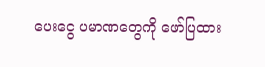ပေးငွေ ပမာဏတွေကို ဖော်ပြထား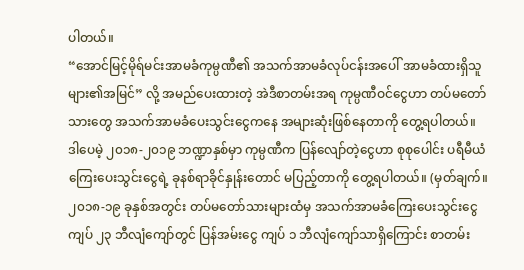ပါတယ်။
“အောင်မြင့်မိုရ်မင်းအာမခံကုမ္ပဏီ၏ အသက်အာမခံလုပ်ငန်းအပေါ် အာမခံထားရှိသူများ၏အမြင်” လို့ အမည်ပေးထားတဲ့ အဲဒီစာတမ်းအရ ကုမ္ပဏီဝင်ငွေဟာ တပ်မတော်သားတွေ အသက်အာမခံပေးသွင်းငွေကနေ အများဆုံးဖြစ်နေတာကို တွေ့ရပါတယ်။ ဒါပေမဲ့ ၂၀၁၈-၂၀၁၉ ဘဏ္ဍာနှစ်မှာ ကုမ္ပဏီက ပြန်လျော်တဲ့ငွေဟာ စုစုပေါင်း ပရီမီယံကြေးပေးသွင်းငွေရဲ့ ခုနစ်ရာခိုင်နှုန်းတောင် မပြည့်တာကို တွေ့ရပါတယ်။ (မှတ်ချက်။ ၂၀၁၈-၁၉ ခုနှစ်အတွင်း တပ်မတော်သားများထံမှ အသက်အာမခံကြေးပေးသွင်းငွေ ကျပ် ၂၃ ဘီလျံကျော်တွင် ပြန်အမ်းငွေ ကျပ် ၁ ဘီလျံကျော်သာရှိကြောင်း စာတမ်း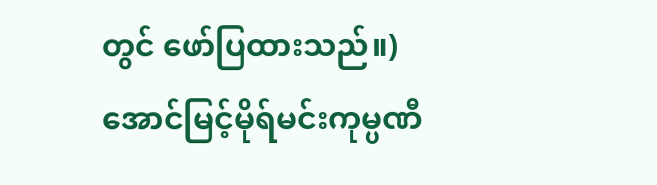တွင် ဖော်ပြထားသည်။)
အောင်မြင့်မိုရ်မင်းကုမ္ပဏီ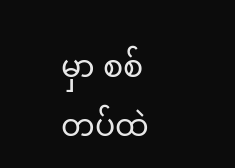မှာ စစ်တပ်ထဲ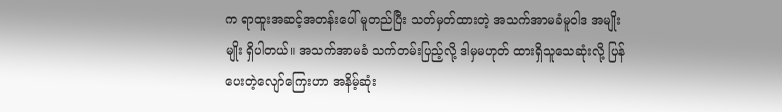က ရာထူးအဆင့်အတန်းပေါ် မူတည်ပြီး သတ်မှတ်ထားတဲ့ အသက်အာမခံမူဝါဒ အမျိုးမျိုး ရှိပါတယ်။ အသက်အာမခံ သက်တမ်းပြည့်လို့ ဒါမှမဟုတ် ထားရှိသူသေဆုံးလို့ ပြန်ပေးတဲ့လျော်ကြေးဟာ အနိမ့်ဆုံး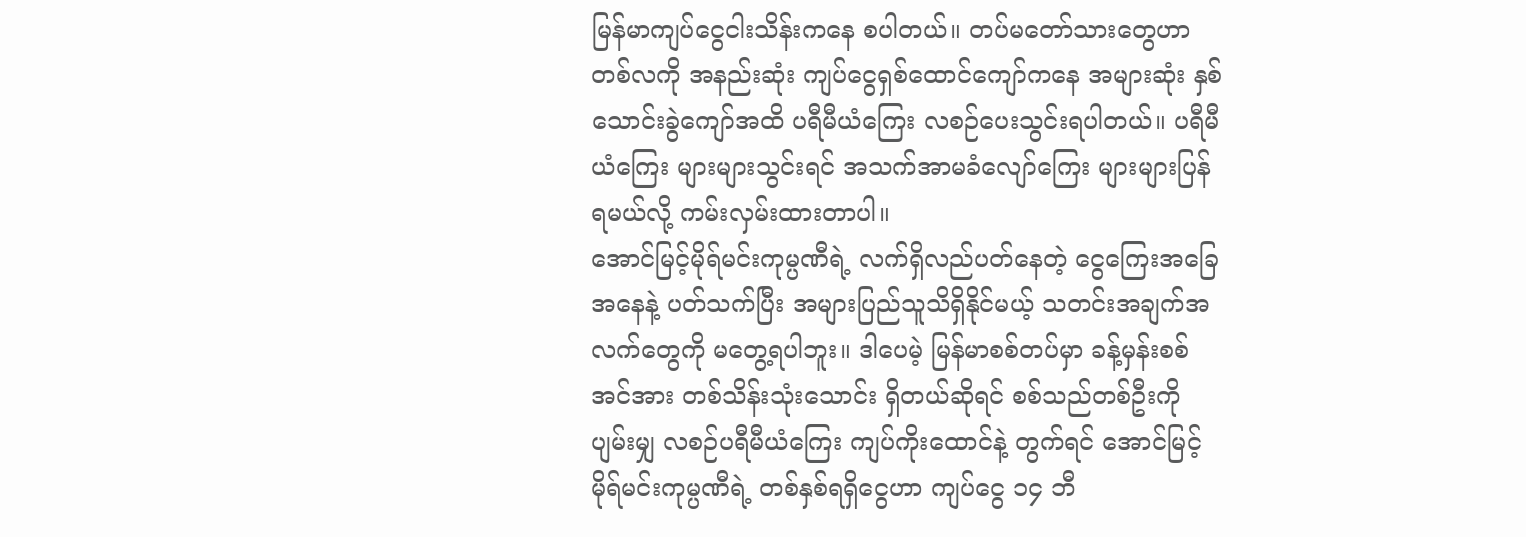မြန်မာကျပ်ငွေငါးသိန်းကနေ စပါတယ်။ တပ်မတော်သားတွေဟာ တစ်လကို အနည်းဆုံး ကျပ်ငွေရှစ်ထောင်ကျော်ကနေ အများဆုံး နှစ်သောင်းခွဲကျော်အထိ ပရီမီယံကြေး လစဉ်ပေးသွင်းရပါတယ်။ ပရီမီယံကြေး များများသွင်းရင် အသက်အာမခံလျော်ကြေး များများပြန်ရမယ်လို့ ကမ်းလှမ်းထားတာပါ။
အောင်မြင့်မိုရ်မင်းကုမ္ပဏီရဲ့ လက်ရှိလည်ပတ်နေတဲ့ ငွေကြေးအခြေအနေနဲ့ ပတ်သက်ပြီး အများပြည်သူသိရှိနိုင်မယ့် သတင်းအချက်အလက်တွေကို မတွေ့ရပါဘူး။ ဒါပေမဲ့ မြန်မာစစ်တပ်မှာ ခန့်မှန်းစစ်အင်အား တစ်သိန်းသုံးသောင်း ရှိတယ်ဆိုရင် စစ်သည်တစ်ဦးကို ပျမ်းမျှ လစဉ်ပရီမီယံကြေး ကျပ်ကိုးထောင်နဲ့ တွက်ရင် အောင်မြင့်မိုရ်မင်းကုမ္ပဏီရဲ့ တစ်နှစ်ရရှိငွေဟာ ကျပ်ငွေ ၁၄ ဘီ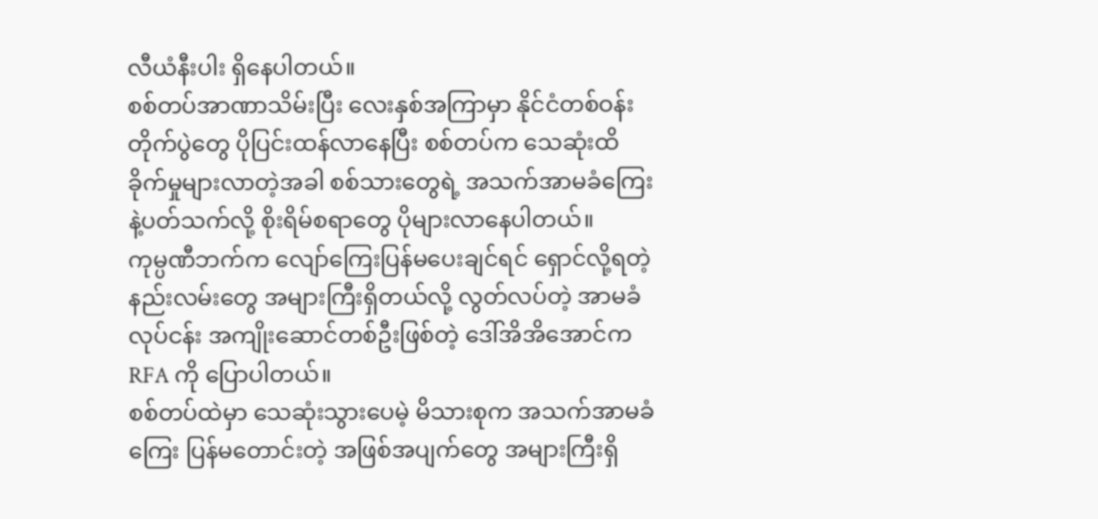လီယံနီးပါး ရှိနေပါတယ်။
စစ်တပ်အာဏာသိမ်းပြီး လေးနှစ်အကြာမှာ နိုင်ငံတစ်ဝန်း တိုက်ပွဲတွေ ပိုပြင်းထန်လာနေပြီး စစ်တပ်က သေဆုံးထိခိုက်မှုများလာတဲ့အခါ စစ်သားတွေရဲ့ အသက်အာမခံကြေးနဲ့ပတ်သက်လို့ စိုးရိမ်စရာတွေ ပိုများလာနေပါတယ်။
ကုမ္ပဏီဘက်က လျော်ကြေးပြန်မပေးချင်ရင် ရှောင်လို့ရတဲ့နည်းလမ်းတွေ အများကြီးရှိတယ်လို့ လွတ်လပ်တဲ့ အာမခံလုပ်ငန်း အကျိုးဆောင်တစ်ဦးဖြစ်တဲ့ ဒေါ်အိအိအောင်က RFA ကို ပြောပါတယ်။
စစ်တပ်ထဲမှာ သေဆုံးသွားပေမဲ့ မိသားစုက အသက်အာမခံကြေး ပြန်မတောင်းတဲ့ အဖြစ်အပျက်တွေ အများကြီးရှိ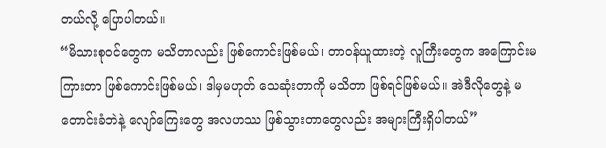တယ်လို့ ပြောပါတယ်။
“မိသားစုဝင်တွေက မသိတာလည်း ဖြစ်ကောင်းဖြစ်မယ်၊ တာဝန်ယူထားတဲ့ လူကြီးတွေက အကြောင်းမကြားတာ ဖြစ်ကောင်းဖြစ်မယ်၊ ဒါမှမဟုတ် သေဆုံးတာကို မသိတာ ဖြစ်ရင်ဖြစ်မယ်။ အဲဒီလိုတွေနဲ့ မတောင်းခံဘဲနဲ့ လျော်ကြေးတွေ အလဟဿ ဖြစ်သွားတာတွေလည်း အများကြီးရှိပါတယ်”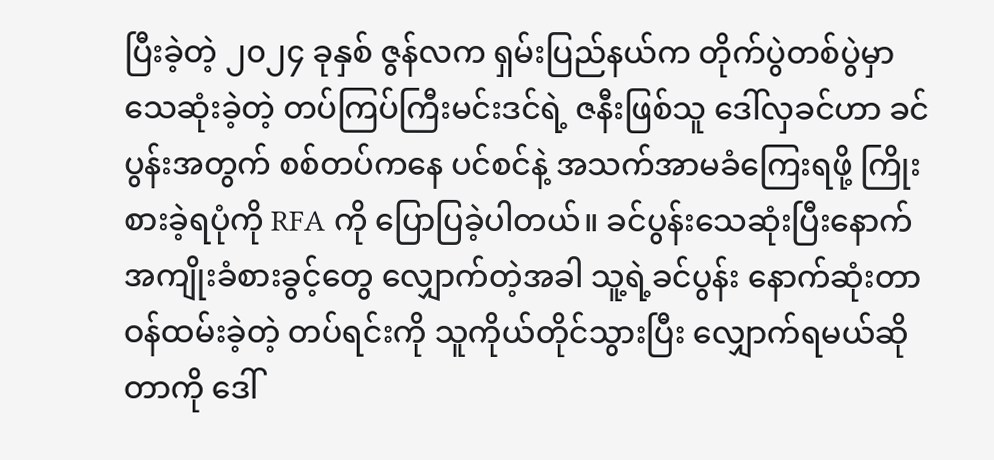ပြီးခဲ့တဲ့ ၂၀၂၄ ခုနှစ် ဇွန်လက ရှမ်းပြည်နယ်က တိုက်ပွဲတစ်ပွဲမှာ သေဆုံးခဲ့တဲ့ တပ်ကြပ်ကြီးမင်းဒင်ရဲ့ ဇနီးဖြစ်သူ ဒေါ်လှခင်ဟာ ခင်ပွန်းအတွက် စစ်တပ်ကနေ ပင်စင်နဲ့ အသက်အာမခံကြေးရဖို့ ကြိုးစားခဲ့ရပုံကို RFA ကို ပြောပြခဲ့ပါတယ်။ ခင်ပွန်းသေဆုံးပြီးနောက် အကျိုးခံစားခွင့်တွေ လျှောက်တဲ့အခါ သူ့ရဲ့ခင်ပွန်း နောက်ဆုံးတာဝန်ထမ်းခဲ့တဲ့ တပ်ရင်းကို သူကိုယ်တိုင်သွားပြီး လျှောက်ရမယ်ဆိုတာကို ဒေါ်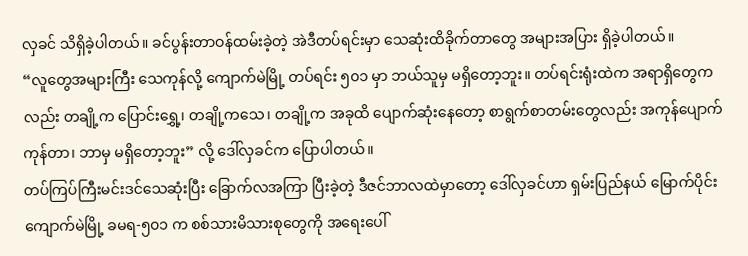လှခင် သိရှိခဲ့ပါတယ်။ ခင်ပွန်းတာဝန်ထမ်းခဲ့တဲ့ အဲဒီတပ်ရင်းမှာ သေဆုံးထိခိုက်တာတွေ အများအပြား ရှိခဲ့ပါတယ်။
“လူတွေအများကြီး သေကုန်လို့ ကျောက်မဲမြို့ တပ်ရင်း ၅၀၁ မှာ ဘယ်သူမှ မရှိတော့ဘူး။ တပ်ရင်းရုံးထဲက အရာရှိတွေကလည်း တချို့က ပြောင်းရွှေ့၊ တချို့ကသေ၊ တချို့က အခုထိ ပျောက်ဆုံးနေတော့ စာရွက်စာတမ်းတွေလည်း အကုန်ပျောက်ကုန်တာ၊ ဘာမှ မရှိတော့ဘူး” လို့ ဒေါ်လှခင်က ပြောပါတယ်။
တပ်ကြပ်ကြီးမင်းဒင်သေဆုံးပြီး ခြောက်လအကြာ ပြီးခဲ့တဲ့ ဒီဇင်ဘာလထဲမှာတော့ ဒေါ်လှခင်ဟာ ရှမ်းပြည်နယ် မြောက်ပိုင်း ကျောက်မဲမြို့ ခမရ-၅၀၁ က စစ်သားမိသားစုတွေကို အရေးပေါ်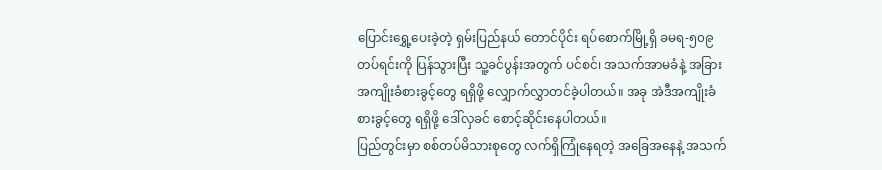ပြောင်းရွှေ့ပေးခဲ့တဲ့ ရှမ်းပြည်နယ် တောင်ပိုင်း ရပ်စောက်မြို့ရှိ ခမရ-၅၀၉ တပ်ရင်းကို ပြန်သွားပြီး သူ့ခင်ပွန်းအတွက် ပင်စင်၊ အသက်အာမခံနဲ့ အခြားအကျိုးခံစားခွင့်တွေ ရရှိဖို့ လျှောက်လွှာတင်ခဲ့ပါတယ်။ အခု အဲဒီအကျိုးခံစားခွင့်တွေ ရရှိဖို့ ဒေါ်လှခင် စောင့်ဆိုင်းနေပါတယ်။
ပြည်တွင်းမှာ စစ်တပ်မိသားစုတွေ လက်ရှိကြုံနေရတဲ့ အခြေအနေနဲ့ အသက်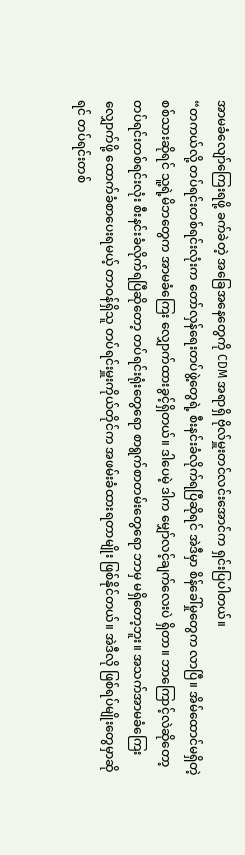အာမခံလျော်ကြေးရဖို့ ခက်ခဲတဲ့ အခြေအနေတွေကို CDM အရာရှိ ဗိုလ်မှူးတင်လင်းအောင်က ရှင်းပြပါတယ်။
“တကယ်လို့ တပ်ရင်းတစ်ရင်းလုံးက တော်လှန်ရေးတပ်ဖွဲ့တွေရဲ့ စီးနင်းခံလိုက်ရပြီဆိုရင် အဲဒီမှာ စိန်ခေါ်မှုတွေက လာပြီ။ အိမ်ထောင်မရှိတဲ့ စစ်သားဆိုရင် သူ့ရဲ့မိဘတွေက အာမခံကြေး လျှောက်ထားခွင့်ရှိတယ်။ ဒါပေမဲ့ ဒါက မျှော်လင့်ချက်လေးပဲ ရှိတာ။ ဘာကြောင့်လဲဆိုတော့ တပ်ရင်းတစ်ရင်းလုံး စီးနင်းခံလိုက်ရပြီဆိုတော့ တပ်ရင်းရုံးတွေရော စာရွက်စာတမ်းတွေရော ဘာမှ မရှိတော့ဘူး။ အသက်အာမခံကြေးလျှောက်ဖို့ ထောက်ခံစာပေးရမယ့် တာဝန်ရှိသူ တပ်ရင်းမှူးကိုယ်တိုင်က အဖမ်းခံထားရတာမျိုး ဖြစ်နိုင်တယ်။ အဲဒီလို ဖြစ်ရပ်မျိုးတွေမှာဆိုရင် တပ်ရင်းတစ်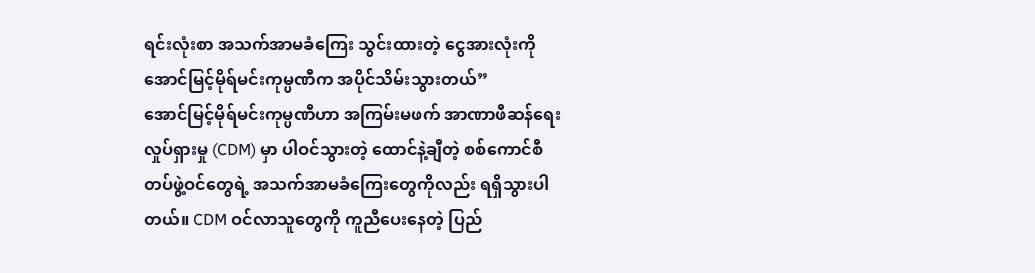ရင်းလုံးစာ အသက်အာမခံကြေး သွင်းထားတဲ့ ငွေအားလုံးကို အောင်မြင့်မိုရ်မင်းကုမ္ပဏီက အပိုင်သိမ်းသွားတယ်”
အောင်မြင့်မိုရ်မင်းကုမ္ပဏီဟာ အကြမ်းမဖက် အာဏာဖီဆန်ရေးလှုပ်ရှားမှု (CDM) မှာ ပါဝင်သွားတဲ့ ထောင်နဲ့ချီတဲ့ စစ်ကောင်စီတပ်ဖွဲ့ဝင်တွေရဲ့ အသက်အာမခံကြေးတွေကိုလည်း ရရှိသွားပါတယ်။ CDM ဝင်လာသူတွေကို ကူညီပေးနေတဲ့ ပြည်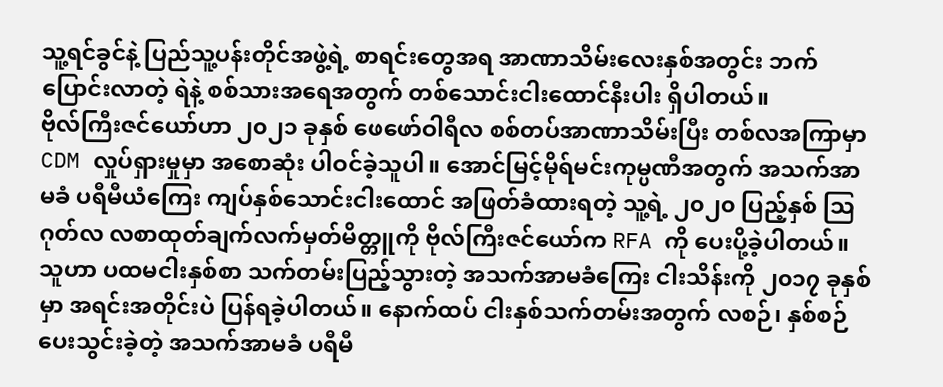သူ့ရင်ခွင်နဲ့ ပြည်သူ့ပန်းတိုင်အဖွဲ့ရဲ့ စာရင်းတွေအရ အာဏာသိမ်းလေးနှစ်အတွင်း ဘက်ပြောင်းလာတဲ့ ရဲနဲ့ စစ်သားအရေအတွက် တစ်သောင်းငါးထောင်နီးပါး ရှိပါတယ်။
ဗိုလ်ကြီးဇင်ယော်ဟာ ၂၀၂၁ ခုနှစ် ဖေဖော်ဝါရီလ စစ်တပ်အာဏာသိမ်းပြီး တစ်လအကြာမှာ CDM လှုပ်ရှားမှုမှာ အစောဆုံး ပါဝင်ခဲ့သူပါ။ အောင်မြင့်မိုရ်မင်းကုမ္ပဏီအတွက် အသက်အာမခံ ပရီမီယံကြေး ကျပ်နှစ်သောင်းငါးထောင် အဖြတ်ခံထားရတဲ့ သူ့ရဲ့ ၂၀၂၀ ပြည့်နှစ် ဩဂုတ်လ လစာထုတ်ချက်လက်မှတ်မိတ္တူကို ဗိုလ်ကြီးဇင်ယော်က RFA ကို ပေးပို့ခဲ့ပါတယ်။
သူဟာ ပထမငါးနှစ်စာ သက်တမ်းပြည့်သွားတဲ့ အသက်အာမခံကြေး ငါးသိန်းကို ၂၀၁၇ ခုနှစ်မှာ အရင်းအတိုင်းပဲ ပြန်ရခဲ့ပါတယ်။ နောက်ထပ် ငါးနှစ်သက်တမ်းအတွက် လစဉ်၊ နှစ်စဉ် ပေးသွင်းခဲ့တဲ့ အသက်အာမခံ ပရီမီ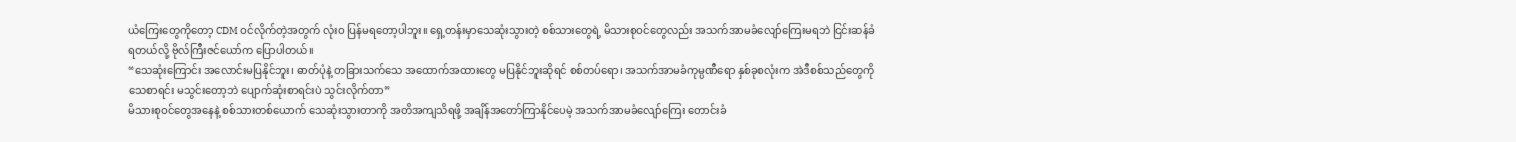ယံကြေးတွေကိုတော့ CDM ဝင်လိုက်တဲ့အတွက် လုံးဝ ပြန်မရတော့ပါဘူး။ ရှေ့တန်းမှာသေဆုံးသွားတဲ့ စစ်သားတွေရဲ့ မိသားစုဝင်တွေလည်း အသက်အာမခံလျော်ကြေးမရဘဲ ငြင်းဆန်ခံရတယ်လို့ ဗိုလ်ကြီးဇင်ယော်က ပြောပါတယ်။
“သေဆုံးကြောင်း အလောင်းမပြနိုင်ဘူး၊ ဓာတ်ပုံနဲ့ တခြားသက်သေ အထောက်အထားတွေ မပြနိုင်ဘူးဆိုရင် စစ်တပ်ရော၊ အသက်အာမခံကုမ္ပဏီရော နှစ်ခုစလုံးက အဲဒီစစ်သည်တွေကို သေစာရင်း မသွင်းတော့ဘဲ ပျောက်ဆုံးစာရင်းပဲ သွင်းလိုက်တာ”
မိသားစုဝင်တွေအနေနဲ့ စစ်သားတစ်ယောက် သေဆုံးသွားတာကို အတိအကျသိရဖို့ အချိန်အတော်ကြာနိုင်ပေမဲ့ အသက်အာမခံလျော်ကြေး တောင်းခံ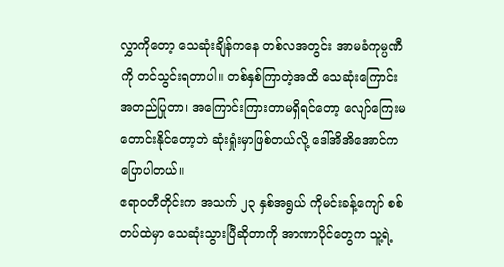လွှာကိုတော့ သေဆုံးချိန်ကနေ တစ်လအတွင်း အာမခံကုမ္ပဏီကို တင်သွင်းရတာပါ။ တစ်နှစ်ကြာတဲ့အထိ သေဆုံးကြောင်း အတည်ပြုတာ၊ အကြောင်းကြားတာမရှိရင်တော့ လျော်ကြေးမတောင်းနိုင်တော့ဘဲ ဆုံးရှုံးမှာဖြစ်တယ်လို့ ဒေါ်အိအိအောင်က ပြောပါတယ်။
ဧရာဝတီတိုင်းက အသက် ၂၃ နှစ်အရွယ် ကိုမင်းခန့်ကျော် စစ်တပ်ထဲမှာ သေဆုံးသွားပြီဆိုတာကို အာဏာပိုင်တွေက သူ့ရဲ့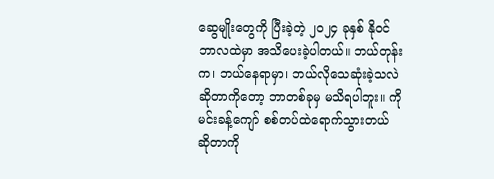ဆွေမျိုးတွေကို ပြီးခဲ့တဲ့ ၂၀၂၄ ခုနှစ် နိုဝင်ဘာလထဲမှာ အသိပေးခဲ့ပါတယ်။ ဘယ်တုန်းက၊ ဘယ်နေရာမှာ၊ ဘယ်လိုသေဆုံးခဲ့သလဲဆိုတာကိုတော့ ဘာတစ်ခုမှ မသိရပါဘူး။ ကိုမင်းခန့်ကျော် စစ်တပ်ထဲရောက်သွားတယ် ဆိုတာကို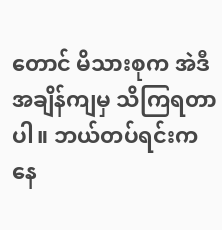တောင် မိသားစုက အဲဒီအချိန်ကျမှ သိကြရတာပါ။ ဘယ်တပ်ရင်းကနေ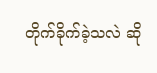တိုက်ခိုက်ခဲ့သလဲ ဆို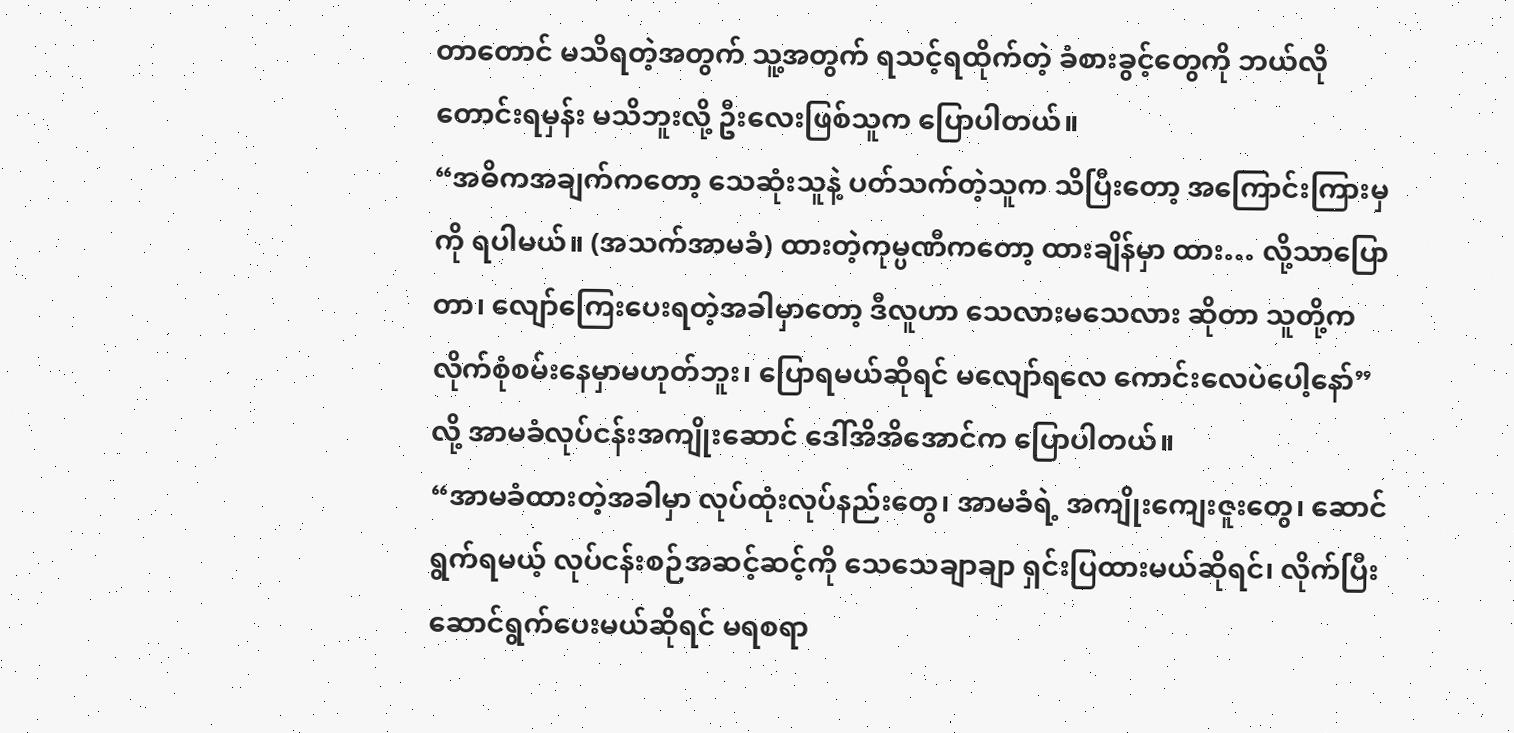တာတောင် မသိရတဲ့အတွက် သူ့အတွက် ရသင့်ရထိုက်တဲ့ ခံစားခွင့်တွေကို ဘယ်လိုတောင်းရမှန်း မသိဘူးလို့ ဦးလေးဖြစ်သူက ပြောပါတယ်။
“အဓိကအချက်ကတော့ သေဆုံးသူနဲ့ ပတ်သက်တဲ့သူက သိပြီးတော့ အကြောင်းကြားမှကို ရပါမယ်။ (အသက်အာမခံ) ထားတဲ့ကုမ္ပဏီကတော့ ထားချိန်မှာ ထား… လို့သာပြောတာ၊ လျော်ကြေးပေးရတဲ့အခါမှာတော့ ဒီလူဟာ သေလားမသေလား ဆိုတာ သူတို့က လိုက်စုံစမ်းနေမှာမဟုတ်ဘူး၊ ပြောရမယ်ဆိုရင် မလျော်ရလေ ကောင်းလေပဲပေါ့နော်” လို့ အာမခံလုပ်ငန်းအကျိုးဆောင် ဒေါ်အိအိအောင်က ပြောပါတယ်။
“အာမခံထားတဲ့အခါမှာ လုပ်ထုံးလုပ်နည်းတွေ၊ အာမခံရဲ့ အကျိုးကျေးဇူးတွေ၊ ဆောင်ရွက်ရမယ့် လုပ်ငန်းစဉ်အဆင့်ဆင့်ကို သေသေချာချာ ရှင်းပြထားမယ်ဆိုရင်၊ လိုက်ပြီး ဆောင်ရွက်ပေးမယ်ဆိုရင် မရစရာ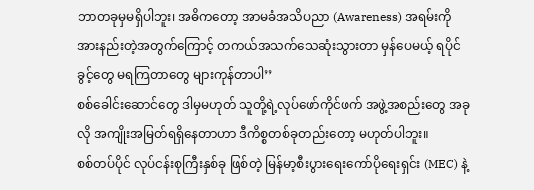ဘာတခုမှမရှိပါဘူး၊ အဓိကတော့ အာမခံအသိပညာ (Awareness) အရမ်းကို အားနည်းတဲ့အတွက်ကြောင့် တကယ်အသက်သေဆုံးသွားတာ မှန်ပေမယ့် ရပိုင်ခွင့်တွေ မရကြတာတွေ များကုန်တာပါ’’
စစ်ခေါင်းဆောင်တွေ ဒါမှမဟုတ် သူတို့ရဲ့လုပ်ဖော်ကိုင်ဖက် အဖွဲ့အစည်းတွေ အခုလို အကျိုးအမြတ်ရရှိနေတာဟာ ဒီကိစ္စတစ်ခုတည်းတော့ မဟုတ်ပါဘူး။
စစ်တပ်ပိုင် လုပ်ငန်းစုကြီးနှစ်ခု ဖြစ်တဲ့ မြန်မာ့စီးပွားရေးကော်ပိုရေးရှင်း (MEC) နဲ့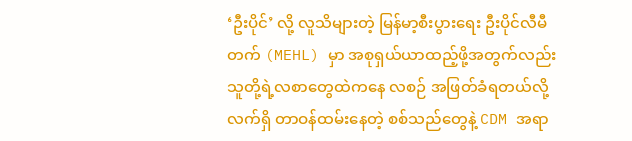‘ဦးပိုင်’ လို့ လူသိများတဲ့ မြန်မာ့စီးပွားရေး ဦးပိုင်လီမီတက် (MEHL) မှာ အစုရှယ်ယာထည့်ဖို့အတွက်လည်း သူတို့ရဲ့လစာတွေထဲကနေ လစဉ် အဖြတ်ခံရတယ်လို့ လက်ရှိ တာဝန်ထမ်းနေတဲ့ စစ်သည်တွေနဲ့ CDM အရာ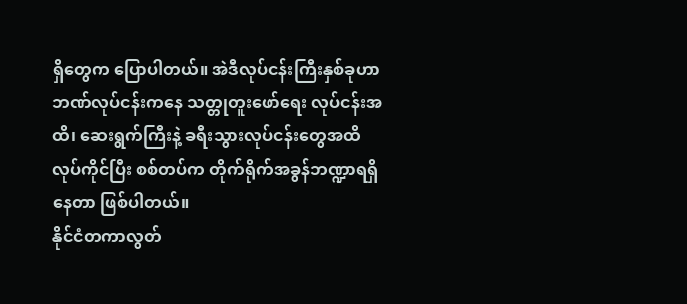ရှိတွေက ပြောပါတယ်။ အဲဒီလုပ်ငန်းကြီးနှစ်ခုဟာ ဘဏ်လုပ်ငန်းကနေ သတ္တုတူးဖော်ရေး လုပ်ငန်းအထိ၊ ဆေးရွက်ကြီးနဲ့ ခရီးသွားလုပ်ငန်းတွေအထိ လုပ်ကိုင်ပြီး စစ်တပ်က တိုက်ရိုက်အခွန်ဘဏ္ဍာရရှိနေတာ ဖြစ်ပါတယ်။
နိုင်ငံတကာလွတ်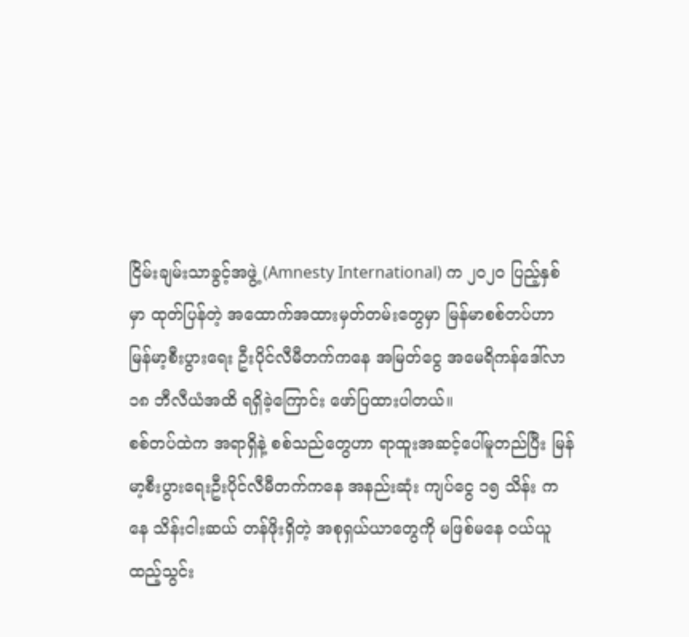ငြိမ်းချမ်းသာခွင့်အဖွဲ့ (Amnesty International) က ၂၀၂၀ ပြည့်နှစ်မှာ ထုတ်ပြန်တဲ့ အထောက်အထားမှတ်တမ်းတွေမှာ မြန်မာစစ်တပ်ဟာ မြန်မာ့စီးပွားရေး ဦးပိုင်လီမီတက်ကနေ အမြတ်ငွေ အမေရိကန်ဒေါ်လာ ၁၈ ဘီလီယံအထိ ရရှိခဲ့ကြောင်း ဖော်ပြထားပါတယ်။
စစ်တပ်ထဲက အရာရှိနဲ့ စစ်သည်တွေဟာ ရာထူးအဆင့်ပေါ်မူတည်ပြီး မြန်မာ့စီးပွားရေးဦးပိုင်လီမီတက်ကနေ အနည်းဆုံး ကျပ်ငွေ ၁၅ သိန်း ကနေ သိန်းငါးဆယ် တန်ဖိုးရှိတဲ့ အစုရှယ်ယာတွေကို မဖြစ်မနေ ဝယ်ယူထည့်သွင်း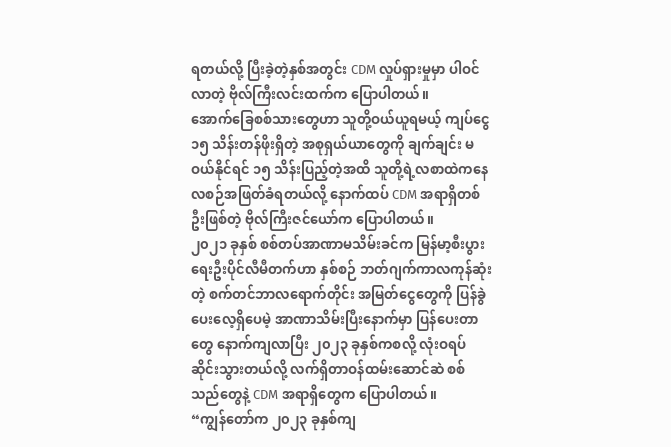ရတယ်လို့ ပြီးခဲ့တဲ့နှစ်အတွင်း CDM လှုပ်ရှားမှုမှာ ပါဝင်လာတဲ့ ဗိုလ်ကြီးလင်းထက်က ပြောပါတယ်။
အောက်ခြေစစ်သားတွေဟာ သူတို့ဝယ်ယူရမယ့် ကျပ်ငွေ ၁၅ သိန်းတန်ဖိုးရှိတဲ့ အစုရှယ်ယာတွေကို ချက်ချင်း မဝယ်နိုင်ရင် ၁၅ သိန်းပြည့်တဲ့အထိ သူတို့ရဲ့လစာထဲကနေ လစဉ်အဖြတ်ခံရတယ်လို့ နောက်ထပ် CDM အရာရှိတစ်ဦးဖြစ်တဲ့ ဗိုလ်ကြီးဇင်ယော်က ပြောပါတယ်။
၂၀၂၁ ခုနှစ် စစ်တပ်အာဏာမသိမ်းခင်က မြန်မာ့စီးပွားရေးဦးပိုင်လီမီတက်ဟာ နှစ်စဉ် ဘတ်ဂျက်ကာလကုန်ဆုံးတဲ့ စက်တင်ဘာလရောက်တိုင်း အမြတ်ငွေတွေကို ပြန်ခွဲပေးလေ့ရှိပေမဲ့ အာဏာသိမ်းပြီးနောက်မှာ ပြန်ပေးတာတွေ နောက်ကျလာပြီး ၂၀၂၃ ခုနှစ်ကစလို့ လုံးဝရပ်ဆိုင်းသွားတယ်လို့ လက်ရှိတာဝန်ထမ်းဆောင်ဆဲ စစ်သည်တွေနဲ့ CDM အရာရှိတွေက ပြောပါတယ်။
“ကျွန်တော်က ၂၀၂၃ ခုနှစ်ကျ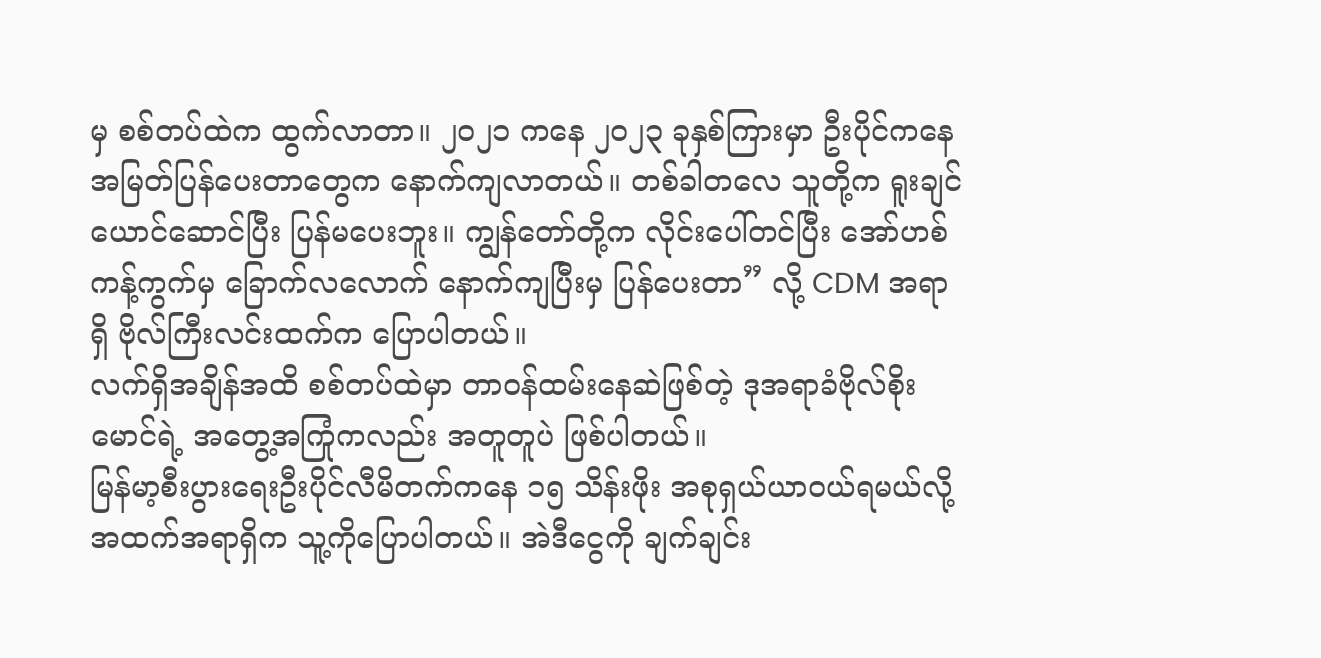မှ စစ်တပ်ထဲက ထွက်လာတာ။ ၂၀၂၁ ကနေ ၂၀၂၃ ခုနှစ်ကြားမှာ ဦးပိုင်ကနေ အမြတ်ပြန်ပေးတာတွေက နောက်ကျလာတယ်။ တစ်ခါတလေ သူတို့က ရူးချင်ယောင်ဆောင်ပြီး ပြန်မပေးဘူး။ ကျွန်တော်တို့က လိုင်းပေါ်တင်ပြီး အော်ဟစ်ကန့်ကွက်မှ ခြောက်လလောက် နောက်ကျပြီးမှ ပြန်ပေးတာ” လို့ CDM အရာရှိ ဗိုလ်ကြီးလင်းထက်က ပြောပါတယ်။
လက်ရှိအချိန်အထိ စစ်တပ်ထဲမှာ တာဝန်ထမ်းနေဆဲဖြစ်တဲ့ ဒုအရာခံဗိုလ်စိုးမောင်ရဲ့ အတွေ့အကြုံကလည်း အတူတူပဲ ဖြစ်ပါတယ်။
မြန်မာ့စီးပွားရေးဦးပိုင်လီမိတက်ကနေ ၁၅ သိန်းဖိုး အစုရှယ်ယာဝယ်ရမယ်လို့ အထက်အရာရှိက သူ့ကိုပြောပါတယ်။ အဲဒီငွေကို ချက်ချင်း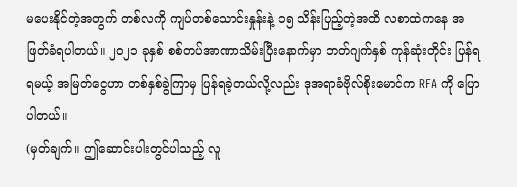မပေးနိုင်တဲ့အတွက် တစ်လကို ကျပ်တစ်သောင်းနှုန်းနဲ့ ၁၅ သိန်းပြည့်တဲ့အထိ လစာထဲကနေ အဖြတ်ခံရပါတယ်။ ၂၀၂၁ ခုနှစ် စစ်တပ်အာဏာသိမ်းပြီးနောက်မှာ ဘတ်ဂျက်နှစ် ကုန်ဆုံးတိုင်း ပြန်ရရမယ့် အမြတ်ငွေဟာ တစ်နှစ်ခွဲကြာမှ ပြန်ရခဲ့တယ်လို့လည်း ဒုအရာခံဗိုလ်စိုးမောင်က RFA ကို ပြောပါတယ်။
(မှတ်ချက်။ ဤဆောင်းပါးတွင်ပါသည့် လူ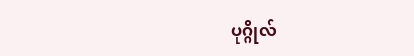ပုဂ္ဂိုလ်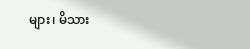များ၊ မိသား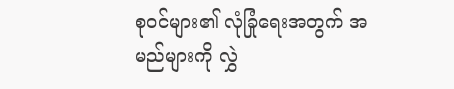စုဝင်များ၏ လုံခြုံရေးအတွက် အမည်များကို လွှဲ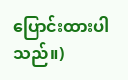ပြောင်းထားပါသည်။)